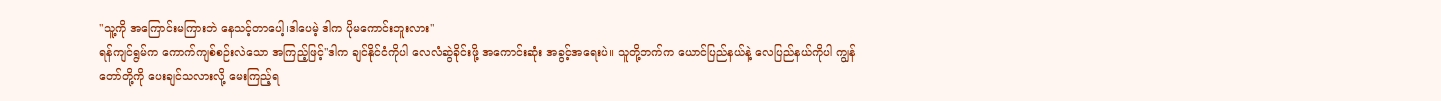"သူ့ကို အကြောင်းမကြားဘဲ နေသင့်တာပေါ့၊ဒါပေမဲ့ ဒါက ပိုမကောင်းဘူးလား"
ရန်ကျင်ရွမ်က ကောက်ကျစ်စဉ်းလဲသော အကြည့်ဖြင့်"ဒါက ချင်နိုင်ငံကိုပါ လေလံဆွဲခိုင်းဖို့ အကောင်းဆုံး အခွင့်အရေးပဲ။ သူတို့ဘက်က ယောင်ပြည်နယ်နဲ့ လေပြည်နယ်ကိုပါ ကျွန်တော်တို့ကို ပေးချင်သလားလို့ မေးကြည့်ရ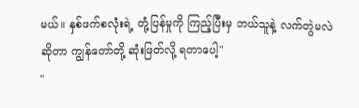မယ်။ နှစ်ဖက်စလုံးရဲ့ တုံ့ပြန်မှုကို ကြည့်ပြီးမှ ဘယ်သူနဲ့ လက်တွဲမလဲဆိုတာ ကျွန်တော်တို့ ဆုံးဖြတ်လို့ ရတာပေါ့"
"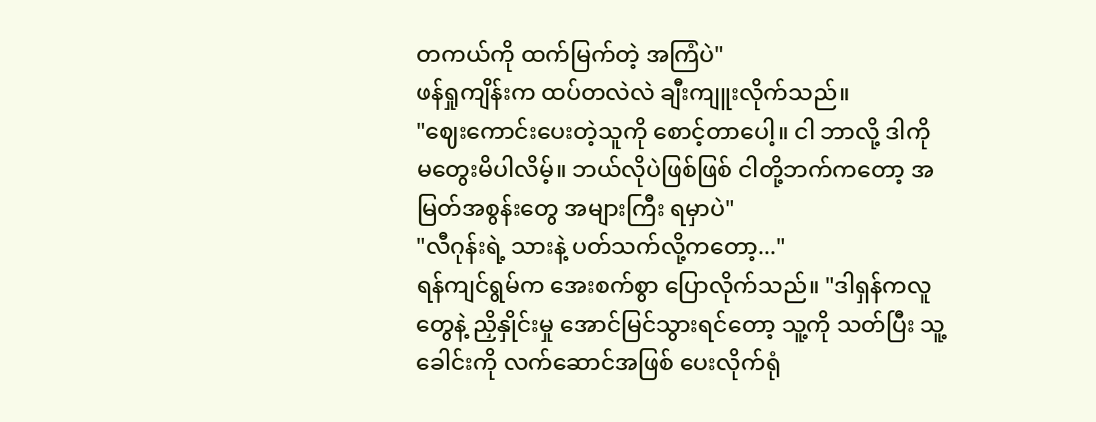တကယ်ကို ထက်မြက်တဲ့ အကြံပဲ"
ဖန်ရှုကျိန်းက ထပ်တလဲလဲ ချီးကျူးလိုက်သည်။
"ဈေးကောင်းပေးတဲ့သူကို စောင့်တာပေါ့။ ငါ ဘာလို့ ဒါကို မတွေးမိပါလိမ့်။ ဘယ်လိုပဲဖြစ်ဖြစ် ငါတို့ဘက်ကတော့ အမြတ်အစွန်းတွေ အများကြီး ရမှာပဲ"
"လီဂုန်းရဲ့ သားနဲ့ ပတ်သက်လို့ကတော့..."
ရန်ကျင်ရွမ်က အေးစက်စွာ ပြောလိုက်သည်။ "ဒါရှန်ကလူတွေနဲ့ ညှိနှိုင်းမှု အောင်မြင်သွားရင်တော့ သူ့ကို သတ်ပြီး သူ့ခေါင်းကို လက်ဆောင်အဖြစ် ပေးလိုက်ရုံ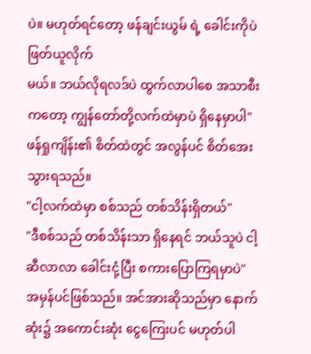ပဲ။ မဟုတ်ရင်တော့ ဖန်ချင်းယွမ် ရဲ့ ခေါင်းကိုပဲ ဖြတ်ယူလိုက်
မယ်။ ဘယ်လိုရလဒ်ပဲ ထွက်လာပါစေ အသာစီးကတော့ ကျွန်တော်တို့လက်ထဲမှာပဲ ရှိနေမှာပါ"
ဖန်ရှုကျိန်း၏ စိတ်ထဲတွင် အလွန်ပင် စိတ်အေးသွားရသည်။
"ငါ့လက်ထဲမှာ စစ်သည် တစ်သိန်းရှိတယ်"
"ဒီစစ်သည် တစ်သိန်းသာ ရှိနေရင် ဘယ်သူပဲ ငါ့ဆီလာလာ ခေါင်းငုံ့ပြီး စကားပြောကြရမှာပဲ"
အမှန်ပင်ဖြစ်သည်။ အင်အားဆိုသည်မှာ နောက်ဆုံး၌ အကောင်းဆုံး ငွေကြေးပင် မဟုတ်ပါ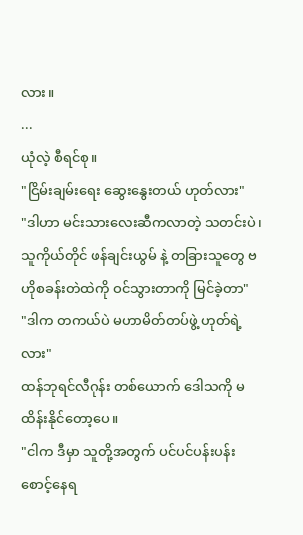လား။
...
ယုံလဲ့ စီရင်စု။
"ငြိမ်းချမ်းရေး ဆွေးနွေးတယ် ဟုတ်လား"
"ဒါဟာ မင်းသားလေးဆီကလာတဲ့ သတင်းပဲ၊ သူကိုယ်တိုင် ဖန်ချင်းယွမ် နဲ့ တခြားသူတွေ ဗဟိုစခန်းတဲထဲကို ဝင်သွားတာကို မြင်ခဲ့တာ"
"ဒါက တကယ်ပဲ မဟာမိတ်တပ်ဖွဲ့ ဟုတ်ရဲ့လား"
ထန်ဘုရင်လီဂုန်း တစ်ယောက် ဒေါသကို မထိန်းနိုင်တော့ပေ။
"ငါက ဒီမှာ သူတို့အတွက် ပင်ပင်ပန်းပန်း စောင့်နေရ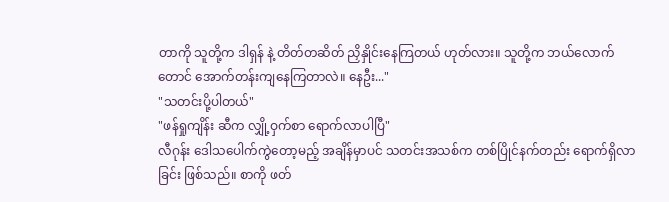တာကို သူတို့က ဒါရှန် နဲ့ တိတ်တဆိတ် ညှိနှိုင်းနေကြတယ် ဟုတ်လား။ သူတို့က ဘယ်လောက်တောင် အောက်တန်းကျနေကြတာလဲ။ နေဦး..."
"သတင်းပို့ပါတယ်"
"ဖန်ရှုကျိန်း ဆီက လျှို့ဝှက်စာ ရောက်လာပါပြီ"
လီဂုန်း ဒေါသပေါက်ကွဲတော့မည့် အချိန်မှာပင် သတင်းအသစ်က တစ်ပြိုင်နက်တည်း ရောက်ရှိလာခြင်း ဖြစ်သည်။ စာကို ဖတ်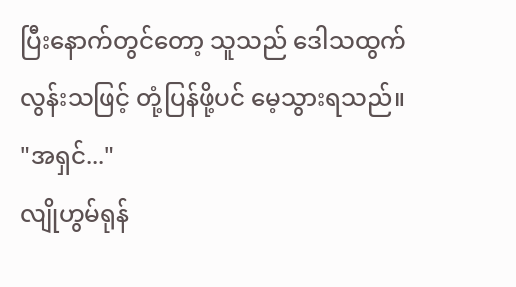ပြီးနောက်တွင်တော့ သူသည် ဒေါသထွက်လွန်းသဖြင့် တုံ့ပြန်ဖို့ပင် မေ့သွားရသည်။
"အရှင်..."
လျိုဟွမ်ရုန်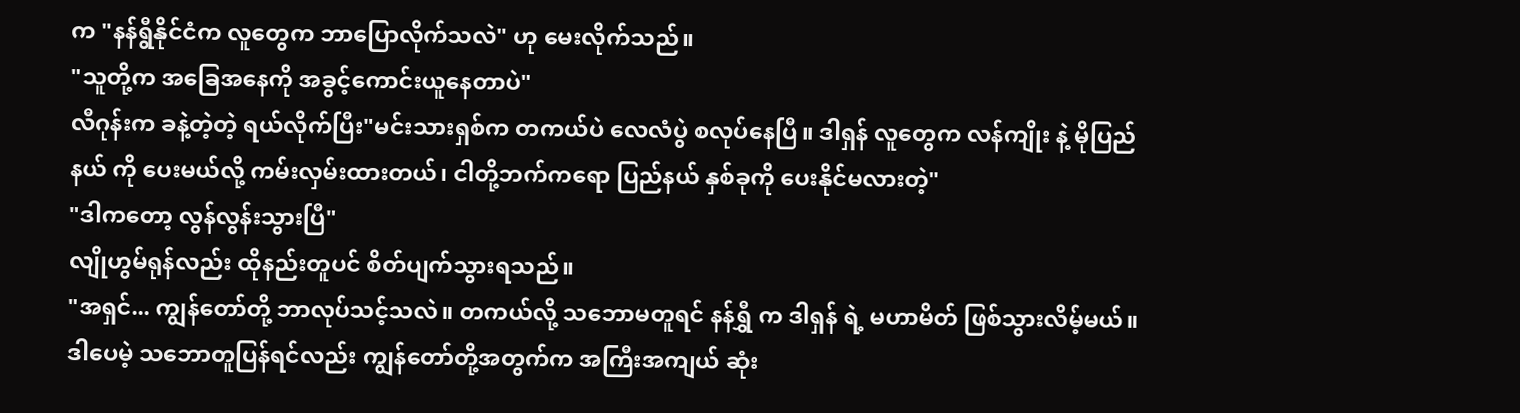က "နန်ရွီနိုင်ငံက လူတွေက ဘာပြောလိုက်သလဲ" ဟု မေးလိုက်သည်။
"သူတို့က အခြေအနေကို အခွင့်ကောင်းယူနေတာပဲ"
လီဂုန်းက ခနဲ့တဲ့တဲ့ ရယ်လိုက်ပြီး"မင်းသားရှစ်က တကယ်ပဲ လေလံပွဲ စလုပ်နေပြီ။ ဒါရှန် လူတွေက လန်ကျိုး နဲ့ မိုပြည်နယ် ကို ပေးမယ်လို့ ကမ်းလှမ်းထားတယ်၊ ငါတို့ဘက်ကရော ပြည်နယ် နှစ်ခုကို ပေးနိုင်မလားတဲ့"
"ဒါကတော့ လွန်လွန်းသွားပြီ"
လျိုဟွမ်ရုန်လည်း ထိုနည်းတူပင် စိတ်ပျက်သွားရသည်။
"အရှင်... ကျွန်တော်တို့ ဘာလုပ်သင့်သလဲ။ တကယ်လို့ သဘောမတူရင် နန်ရွှီ က ဒါရှန် ရဲ့ မဟာမိတ် ဖြစ်သွားလိမ့်မယ်။ ဒါပေမဲ့ သဘောတူပြန်ရင်လည်း ကျွန်တော်တို့အတွက်က အကြီးအကျယ် ဆုံး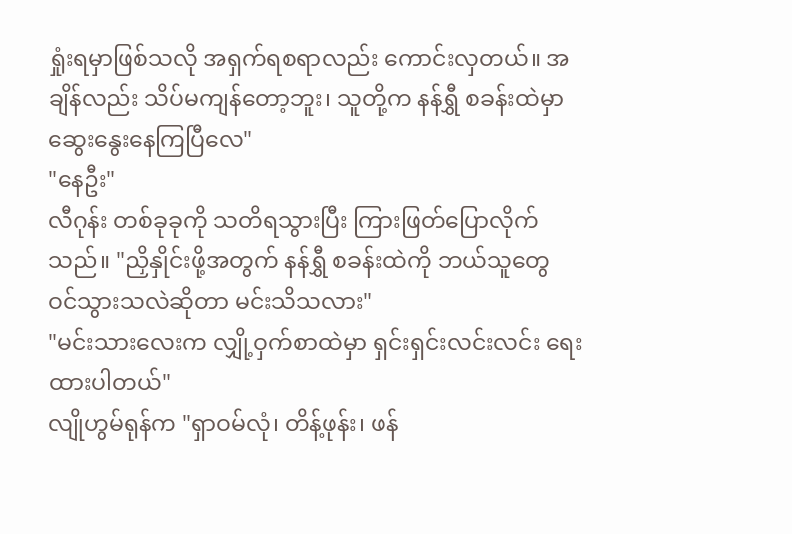ရှုံးရမှာဖြစ်သလို အရှက်ရစရာလည်း ကောင်းလှတယ်။ အချိန်လည်း သိပ်မကျန်တော့ဘူး၊ သူတို့က နန်ရွှီ စခန်းထဲမှာ ဆွေးနွေးနေကြပြီလေ"
"နေဦး"
လီဂုန်း တစ်ခုခုကို သတိရသွားပြီး ကြားဖြတ်ပြောလိုက်သည်။ "ညှိနှိုင်းဖို့အတွက် နန်ရွှီ စခန်းထဲကို ဘယ်သူတွေ ဝင်သွားသလဲဆိုတာ မင်းသိသလား"
"မင်းသားလေးက လျှို့ဝှက်စာထဲမှာ ရှင်းရှင်းလင်းလင်း ရေးထားပါတယ်"
လျိုဟွမ်ရုန်က "ရှာဝမ်လုံ၊ တိန့်ဖုန်း၊ ဖန်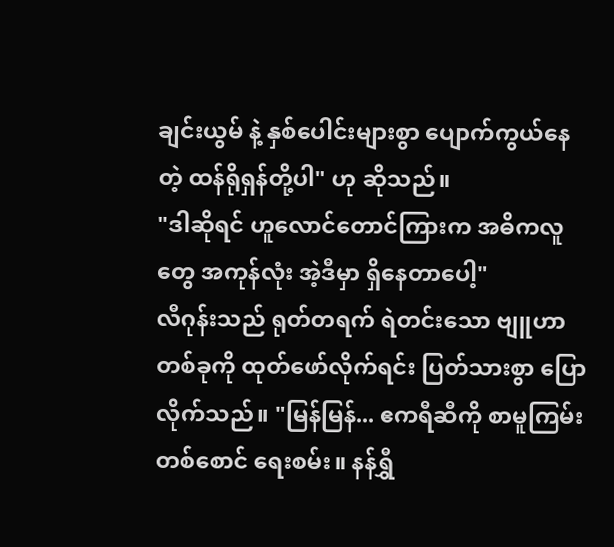ချင်းယွမ် နဲ့ နှစ်ပေါင်းများစွာ ပျောက်ကွယ်နေတဲ့ ထန်ရိုရှန်တို့ပါ" ဟု ဆိုသည်။
"ဒါဆိုရင် ဟူလောင်တောင်ကြားက အဓိကလူတွေ အကုန်လုံး အဲ့ဒီမှာ ရှိနေတာပေါ့"
လီဂုန်းသည် ရုတ်တရက် ရဲတင်းသော ဗျူဟာတစ်ခုကို ထုတ်ဖော်လိုက်ရင်း ပြတ်သားစွာ ပြောလိုက်သည်။ "မြန်မြန်... ဧကရီဆီကို စာမူကြမ်း တစ်စောင် ရေးစမ်း။ နန်ရွှီ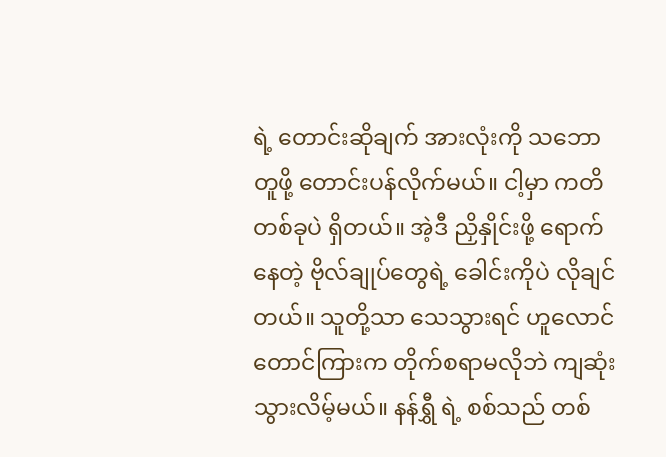ရဲ့ တောင်းဆိုချက် အားလုံးကို သဘောတူဖို့ တောင်းပန်လိုက်မယ်။ ငါ့မှာ ကတိတစ်ခုပဲ ရှိတယ်။ အဲ့ဒီ ညှိနှိုင်းဖို့ ရောက်နေတဲ့ ဗိုလ်ချုပ်တွေရဲ့ ခေါင်းကိုပဲ လိုချင်တယ်။ သူတို့သာ သေသွားရင် ဟူလောင်တောင်ကြားက တိုက်စရာမလိုဘဲ ကျဆုံးသွားလိမ့်မယ်။ နန်ရွှီ ရဲ့ စစ်သည် တစ်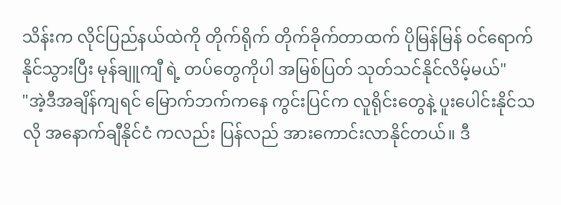သိန်းက လိုင်ပြည်နယ်ထဲကို တိုက်ရိုက် တိုက်ခိုက်တာထက် ပိုမြန်မြန် ဝင်ရောက်နိုင်သွားပြီး မုန်ချူကျီ ရဲ့ တပ်တွေကိုပါ အမြစ်ပြတ် သုတ်သင်နိုင်လိမ့်မယ်"
"အဲ့ဒီအချိန်ကျရင် မြောက်ဘက်ကနေ ကွင်းပြင်က လူရိုင်းတွေနဲ့ ပူးပေါင်းနိုင်သလို အနောက်ချီနိုင်ငံ ကလည်း ပြန်လည် အားကောင်းလာနိုင်တယ်။ ဒီ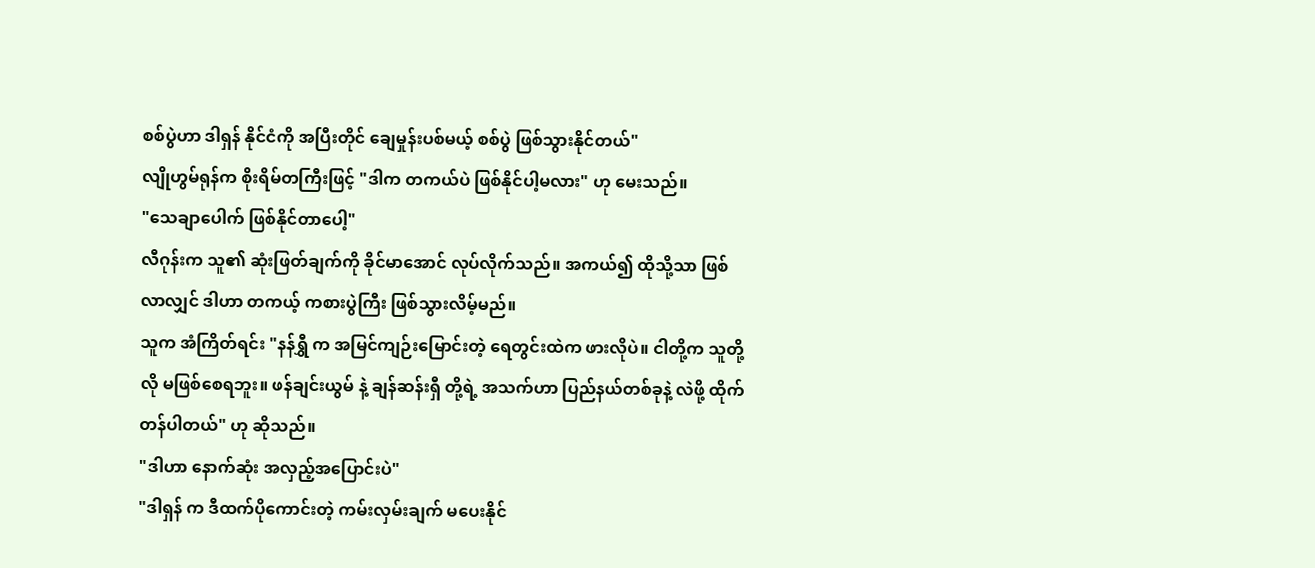စစ်ပွဲဟာ ဒါရှန် နိုင်ငံကို အပြီးတိုင် ချေမှုန်းပစ်မယ့် စစ်ပွဲ ဖြစ်သွားနိုင်တယ်"
လျိုဟွမ်ရုန်က စိုးရိမ်တကြီးဖြင့် "ဒါက တကယ်ပဲ ဖြစ်နိုင်ပါ့မလား" ဟု မေးသည်။
"သေချာပေါက် ဖြစ်နိုင်တာပေါ့"
လီဂုန်းက သူ၏ ဆုံးဖြတ်ချက်ကို ခိုင်မာအောင် လုပ်လိုက်သည်။ အကယ်၍ ထိုသို့သာ ဖြစ်လာလျှင် ဒါဟာ တကယ့် ကစားပွဲကြီး ဖြစ်သွားလိမ့်မည်။
သူက အံကြိတ်ရင်း "နန်ရွှီ က အမြင်ကျဉ်းမြောင်းတဲ့ ရေတွင်းထဲက ဖားလိုပဲ။ ငါတို့က သူတို့လို မဖြစ်စေရဘူး။ ဖန်ချင်းယွမ် နဲ့ ချန်ဆန်းရှီ တို့ရဲ့ အသက်ဟာ ပြည်နယ်တစ်ခုနဲ့ လဲဖို့ ထိုက်တန်ပါတယ်" ဟု ဆိုသည်။
"ဒါဟာ နောက်ဆုံး အလှည့်အပြောင်းပဲ"
"ဒါရှန် က ဒီထက်ပိုကောင်းတဲ့ ကမ်းလှမ်းချက် မပေးနိုင်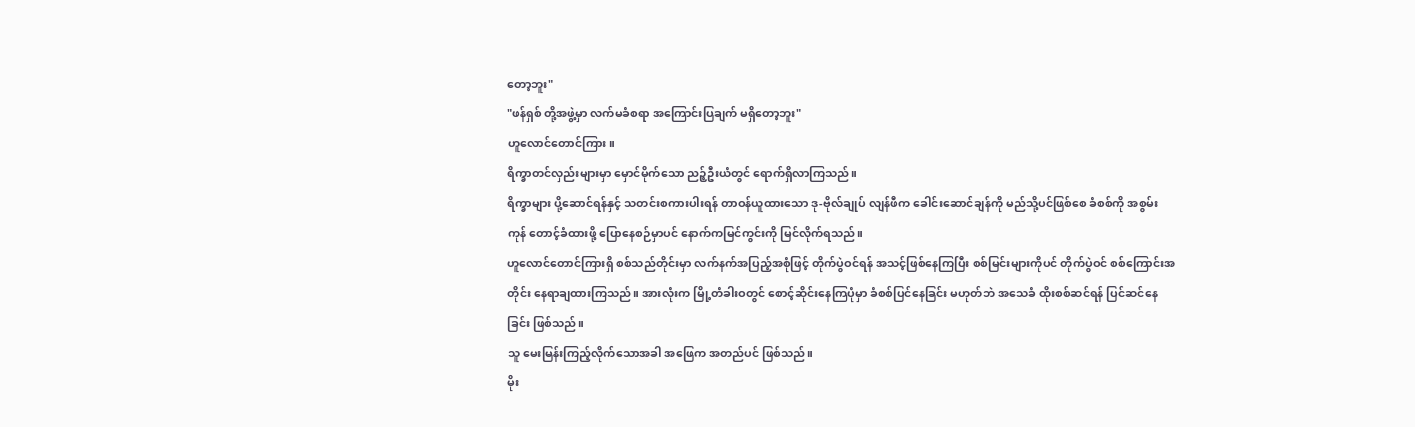တော့ဘူး"
"ဖန်ရှစ် တို့အဖွဲ့မှာ လက်မခံစရာ အကြောင်းပြချက် မရှိတော့ဘူး"
ဟူလောင်တောင်ကြား။
ရိက္ခာတင်လှည်းများမှာ မှောင်မိုက်သော ညဉ့်ဦးယံတွင် ရောက်ရှိလာကြသည်။
ရိက္ခာများ ပို့ဆောင်ရန်နှင့် သတင်းစကားပါးရန် တာဝန်ယူထားသော ဒု-ဗိုလ်ချုပ် လျန်ဖီက ခေါင်းဆောင်ချန်ကို မည်သို့ပင်ဖြစ်စေ ခံစစ်ကို အစွမ်းကုန် တောင့်ခံထားဖို့ ပြောနေစဉ်မှာပင် နောက်ကမြင်ကွင်းကို မြင်လိုက်ရသည်။
ဟူလောင်တောင်ကြားရှိ စစ်သည်တိုင်းမှာ လက်နက်အပြည့်အစုံဖြင့် တိုက်ပွဲဝင်ရန် အသင့်ဖြစ်နေကြပြီး စစ်မြင်းများကိုပင် တိုက်ပွဲဝင် စစ်ကြောင်းအတိုင်း နေရာချထားကြသည်။ အားလုံးက မြို့တံခါးဝတွင် စောင့်ဆိုင်းနေကြပုံမှာ ခံစစ်ပြင်နေခြင်း မဟုတ်ဘဲ အသေခံ ထိုးစစ်ဆင်ရန် ပြင်ဆင်နေခြင်း ဖြစ်သည်။
သူ မေးမြန်းကြည့်လိုက်သောအခါ အဖြေက အတည်ပင် ဖြစ်သည်။
မိုး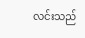လင်းသည်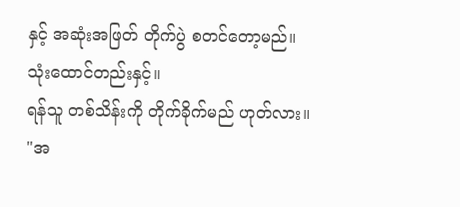နှင့် အဆုံးအဖြတ် တိုက်ပွဲ စတင်တော့မည်။
သုံးထောင်တည်းနှင့်။
ရန်သူ တစ်သိန်းကို တိုက်ခိုက်မည် ဟုတ်လား။
"အ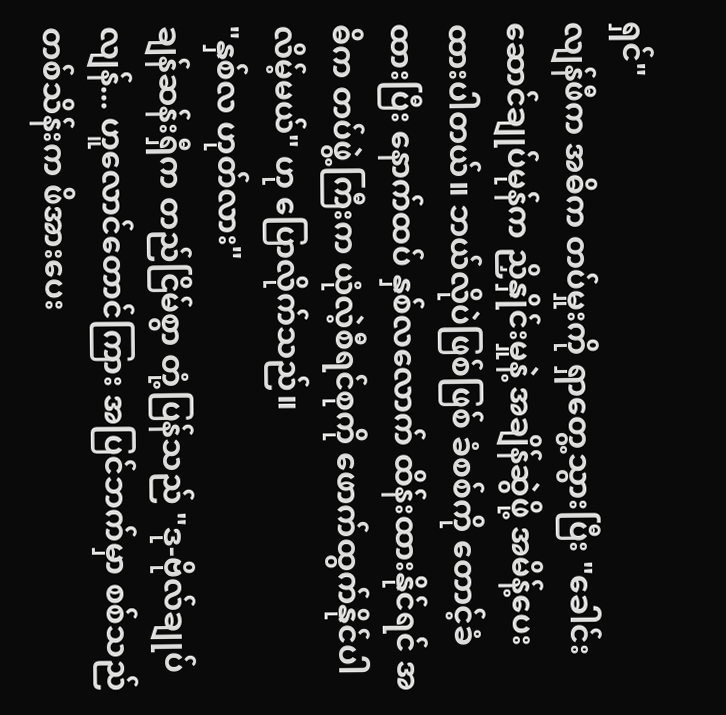ရှင်"
လျန်ဖီက အဓိက တပ်မှုးကို ရှာတွေ့သွားပြီး "ခေါင်းဆောင်ချုပ်မုန်က ညှိနှိုင်းမှုနဲ့ အချိန်ဆွဲဖို့ အမိန့်ပေးထားပါတယ်။ ဘယ်လိုပဲဖြစ်ဖြစ် ခံစစ်ကို တောင့်ခံထားပြီး နောက်ထပ် နှစ်လလောက် ထိန်းထားနိုင်ရင် အဓိက တပ်ဖွဲ့ကြီးက ယုံလဲ့စီရင်စုကို ဖောက်ထွက်နိုင်ပါလိမ့်မယ်" ဟု ပြောလိုက်သည်။
"နှစ်လ ဟုတ်လား"
ချန်ဆန်းရှီက တည်ငြိမ်စွာ တုံ့ပြန်သည် "ဒု-ဗိုလ်ချုပ်လျန်... ဟူလောင်တောင်ကြား အပြင်ဘက်မှာ စစ်သည် တစ်သိန်းက ဖိအားပေး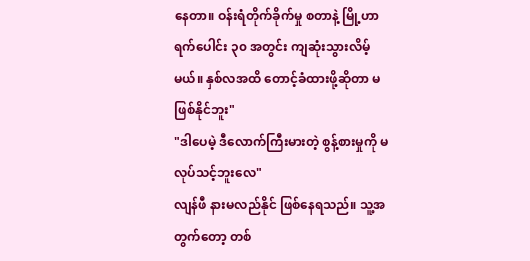နေတာ။ ဝန်းရံတိုက်ခိုက်မှု စတာနဲ့ မြို့ဟာ ရက်ပေါင်း ၃၀ အတွင်း ကျဆုံးသွားလိမ့်မယ်။ နှစ်လအထိ တောင့်ခံထားဖို့ဆိုတာ မဖြစ်နိုင်ဘူး"
"ဒါပေမဲ့ ဒီလောက်ကြီးမားတဲ့ စွန့်စားမှုကို မလုပ်သင့်ဘူးလေ"
လျန်ဖီ နားမလည်နိုင် ဖြစ်နေရသည်။ သူ့အတွက်တော့ တစ်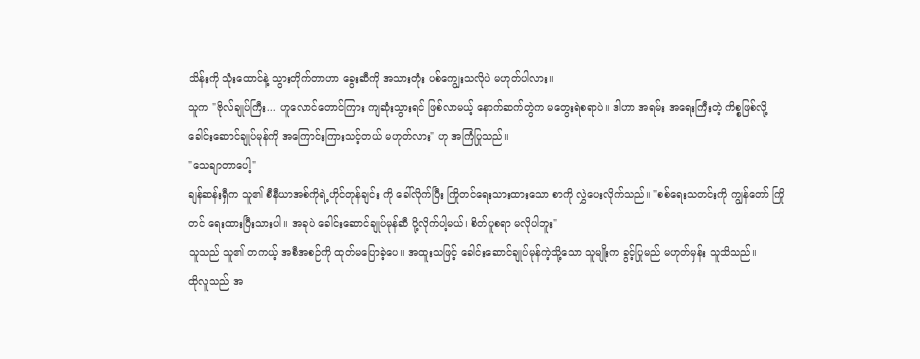သိန်းကို သုံးထောင်နဲ့ သွားတိုက်တာဟာ ခွေးဆီကို အသားတုံး ပစ်ကျွေးသလိုပဲ မဟုတ်ပါလား။
သူက "ဗိုလ်ချုပ်ကြီး... ဟူလောင်တောင်ကြား ကျဆုံးသွားရင် ဖြစ်လာမယ့် နောက်ဆက်တွဲက မတွေးရဲစရာပဲ။ ဒါဟာ အရမ်း အရေးကြီးတဲ့ ကိစ္စဖြစ်လို့ ခေါင်းဆောင်ချုပ်မုန်ကို အကြောင်းကြားသင့်တယ် မဟုတ်လား" ဟု အကြံပြုသည်။
"သေချာတာပေါ့"
ချန်ဆန်းရှီက သူ၏ စီနီယာအစ်ကိုရဲ့ဟိုင်တုန်ချင်း ကို ခေါ်လိုက်ပြီး ကြိုတင်ရေးသားထားသော စာကို လွှဲပေးလိုက်သည်။ "စစ်ရေးသတင်းကို ကျွန်တော် ကြိုတင် ရေးထားပြီးသားပါ။ အခုပဲ ခေါင်းဆောင်ချုပ်မုန်ဆီ ပို့လိုက်ပါ့မယ်၊ စိတ်ပူစရာ မလိုပါဘူး"
သူသည် သူ၏ တကယ့် အစီအစဉ်ကို ထုတ်မပြောခဲ့ပေ။ အထူးသဖြင့် ခေါင်းဆောင်ချုပ်မုန်ကဲ့သို့သော သူမျိုးက ခွင့်ပြုမည် မဟုတ်မှန်း သူသိသည်။
ထိုလူသည် အ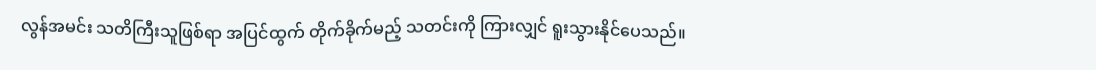လွန်အမင်း သတိကြီးသူဖြစ်ရာ အပြင်ထွက် တိုက်ခိုက်မည့် သတင်းကို ကြားလျှင် ရူးသွားနိုင်ပေသည်။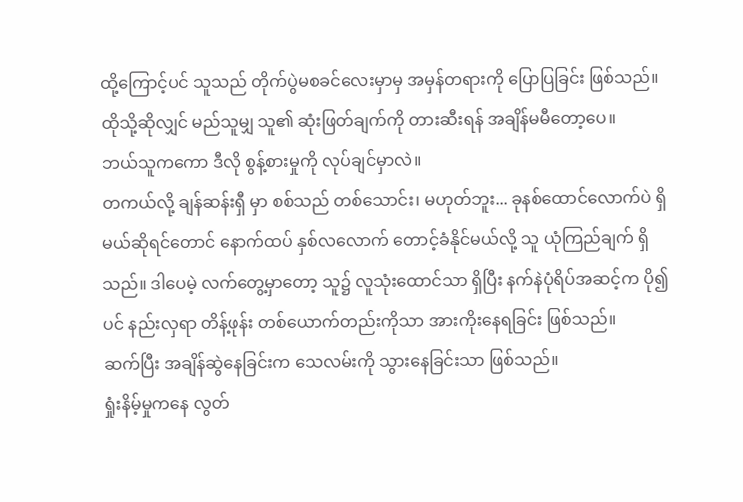ထို့ကြောင့်ပင် သူသည် တိုက်ပွဲမစခင်လေးမှာမှ အမှန်တရားကို ပြောပြခြင်း ဖြစ်သည်။
ထိုသို့ဆိုလျှင် မည်သူမျှ သူ၏ ဆုံးဖြတ်ချက်ကို တားဆီးရန် အချိန်မမီတော့ပေ။
ဘယ်သူကကော ဒီလို စွန့်စားမှုကို လုပ်ချင်မှာလဲ။
တကယ်လို့ ချန်ဆန်းရှီ မှာ စစ်သည် တစ်သောင်း၊ မဟုတ်ဘူး... ခုနစ်ထောင်လောက်ပဲ ရှိမယ်ဆိုရင်တောင် နောက်ထပ် နှစ်လလောက် တောင့်ခံနိုင်မယ်လို့ သူ ယုံကြည်ချက် ရှိသည်။ ဒါပေမဲ့ လက်တွေ့မှာတော့ သူ၌ လူသုံးထောင်သာ ရှိပြီး နက်နဲပုံရိပ်အဆင့်က ပို၍ပင် နည်းလှရာ တိန့်ဖုန်း တစ်ယောက်တည်းကိုသာ အားကိုးနေရခြင်း ဖြစ်သည်။
ဆက်ပြီး အချိန်ဆွဲနေခြင်းက သေလမ်းကို သွားနေခြင်းသာ ဖြစ်သည်။
ရှုံးနိမ့်မှုကနေ လွတ်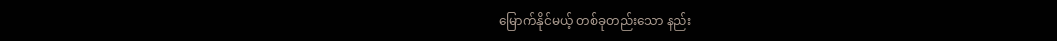မြောက်နိုင်မယ့် တစ်ခုတည်းသော နည်း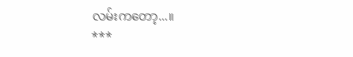လမ်းကတော့...။
***